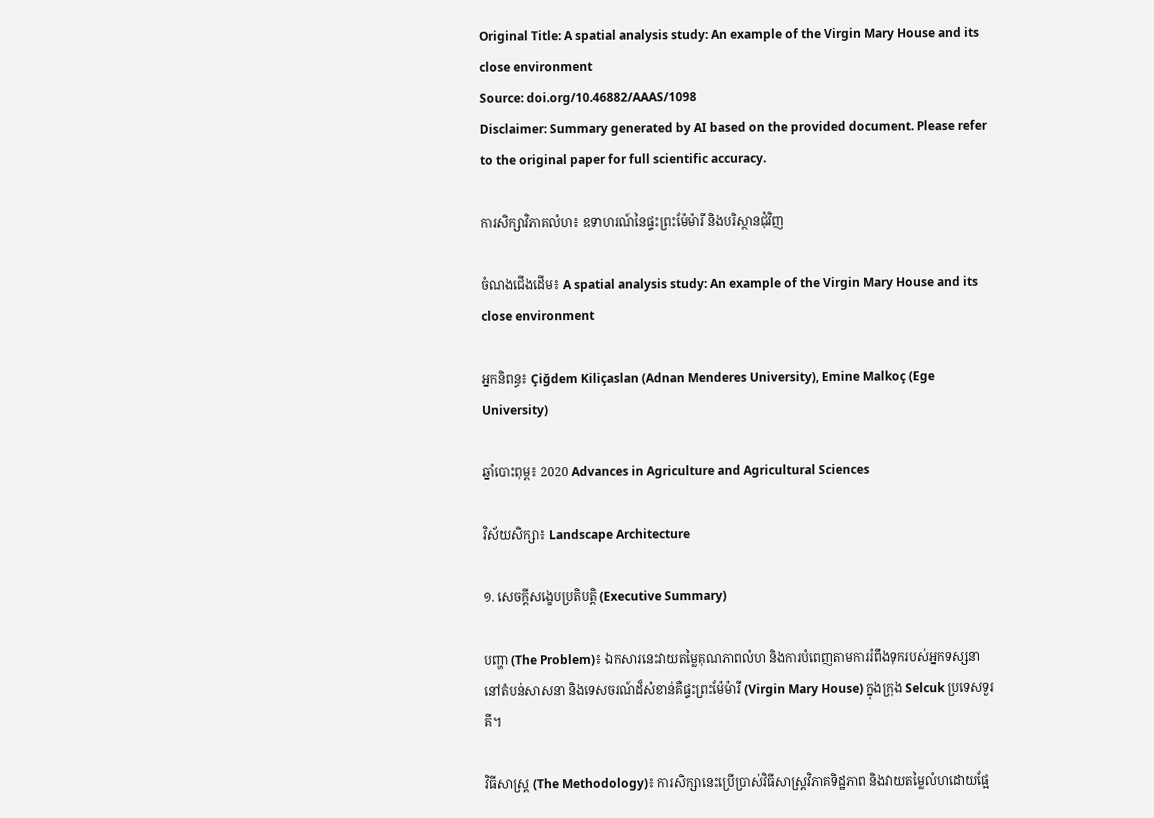Original Title: A spatial analysis study: An example of the Virgin Mary House and its close environment
Source: doi.org/10.46882/AAAS/1098
Disclaimer: Summary generated by AI based on the provided document. Please refer to the original paper for full scientific accuracy.

ការសិក្សាវិភាគលំហ៖ ឧទាហរណ៍នៃផ្ទះព្រះម៉ែម៉ារី និងបរិស្ថានជុំវិញ

ចំណងជើងដើម៖ A spatial analysis study: An example of the Virgin Mary House and its close environment

អ្នកនិពន្ធ៖ Çiğdem Kiliçaslan (Adnan Menderes University), Emine Malkoç (Ege University)

ឆ្នាំបោះពុម្ព៖ 2020 Advances in Agriculture and Agricultural Sciences

វិស័យសិក្សា៖ Landscape Architecture

១. សេចក្តីសង្ខេបប្រតិបត្តិ (Executive Summary)

បញ្ហា (The Problem)៖ ឯកសារនេះវាយតម្លៃគុណភាពលំហ និងការបំពេញតាមការរំពឹងទុករបស់អ្នកទស្សនានៅតំបន់សាសនា និងទេសចរណ៍ដ៏សំខាន់គឺផ្ទះព្រះម៉ែម៉ារី (Virgin Mary House) ក្នុងក្រុង Selcuk ប្រទេសទួរគី។

វិធីសាស្ត្រ (The Methodology)៖ ការសិក្សានេះប្រើប្រាស់វិធីសាស្ត្រវិភាគទិដ្ឋភាព និងវាយតម្លៃលំហដោយផ្អែ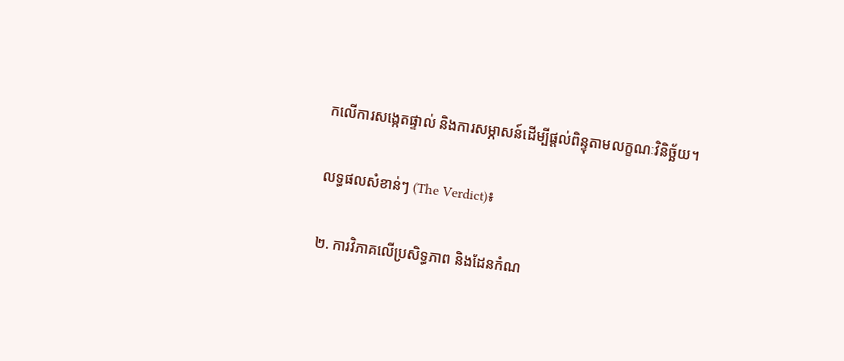កលើការសង្កេតផ្ទាល់ និងការសម្ភាសន៍ដើម្បីផ្តល់ពិន្ទុតាមលក្ខណៈវិនិច្ឆ័យ។

លទ្ធផលសំខាន់ៗ (The Verdict)៖

២. ការវិភាគលើប្រសិទ្ធភាព និងដែនកំណ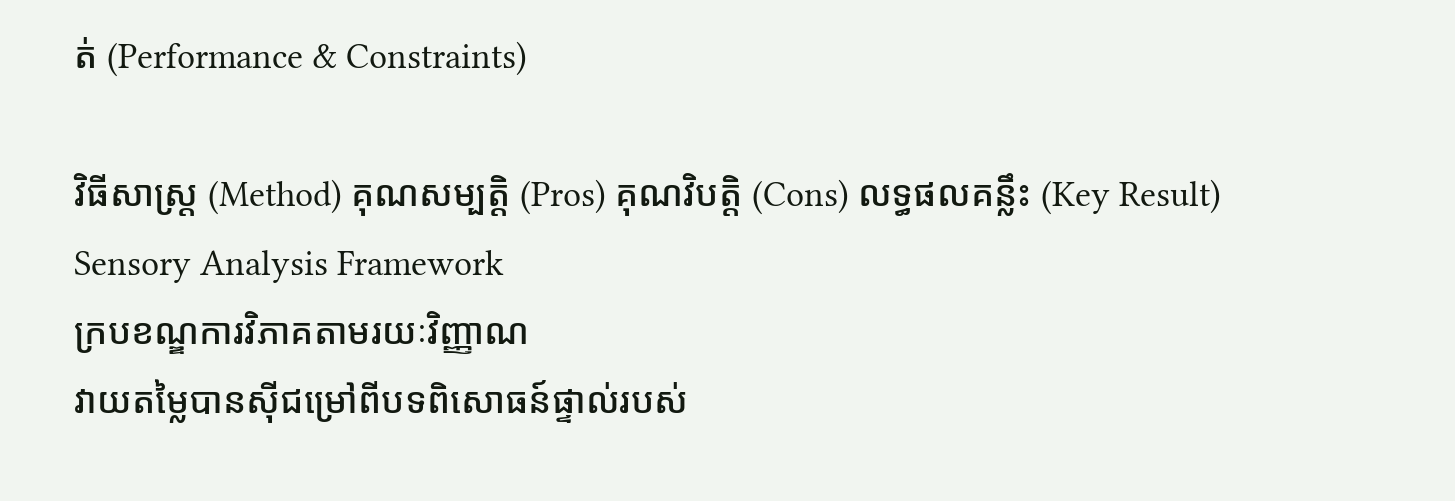ត់ (Performance & Constraints)

វិធីសាស្ត្រ (Method) គុណសម្បត្តិ (Pros) គុណវិបត្តិ (Cons) លទ្ធផលគន្លឹះ (Key Result)
Sensory Analysis Framework
ក្របខណ្ឌការវិភាគតាមរយៈវិញ្ញាណ
វាយតម្លៃបានស៊ីជម្រៅពីបទពិសោធន៍ផ្ទាល់របស់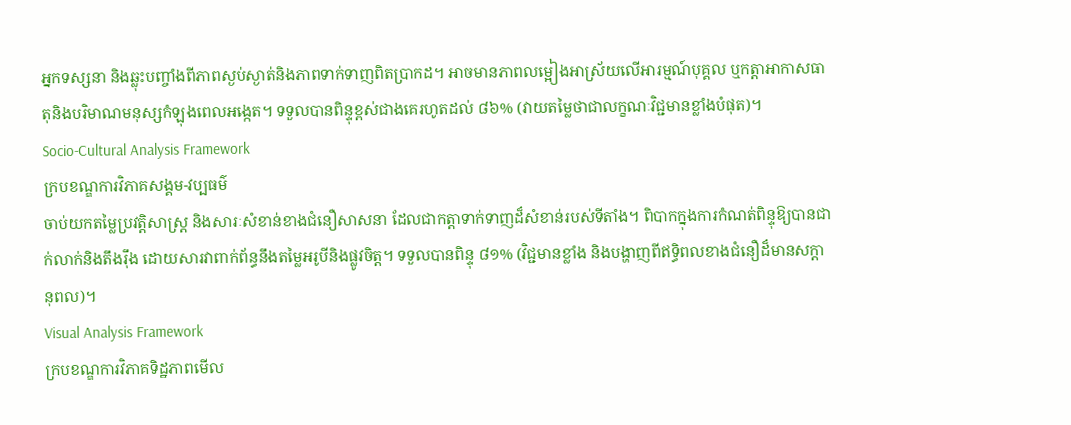អ្នកទស្សនា និងឆ្លុះបញ្ចាំងពីភាពស្ងប់ស្ងាត់និងភាពទាក់ទាញពិតប្រាកដ។ អាចមានភាពលម្អៀងអាស្រ័យលើអារម្មណ៍បុគ្គល ឬកត្តាអាកាសធាតុនិងបរិមាណមនុស្សកំឡុងពេលអង្កេត។ ទទួលបានពិន្ទុខ្ពស់ជាងគេរហូតដល់ ៨៦% (វាយតម្លៃថាជាលក្ខណៈវិជ្ជមានខ្លាំងបំផុត)។
Socio-Cultural Analysis Framework
ក្របខណ្ឌការវិភាគសង្គម-វប្បធម៌
ចាប់យកតម្លៃប្រវត្តិសាស្ត្រ និងសារៈសំខាន់ខាងជំនឿសាសនា ដែលជាកត្តាទាក់ទាញដ៏សំខាន់របស់ទីតាំង។ ពិបាកក្នុងការកំណត់ពិន្ទុឱ្យបានជាក់លាក់និងតឹងរ៉ឹង ដោយសារវាពាក់ព័ន្ធនឹងតម្លៃអរូបីនិងផ្លូវចិត្ត។ ទទួលបានពិន្ទុ ៨១% (វិជ្ជមានខ្លាំង និងបង្ហាញពីឥទ្ធិពលខាងជំនឿដ៏មានសក្តានុពល)។
Visual Analysis Framework
ក្របខណ្ឌការវិភាគទិដ្ឋភាពមើល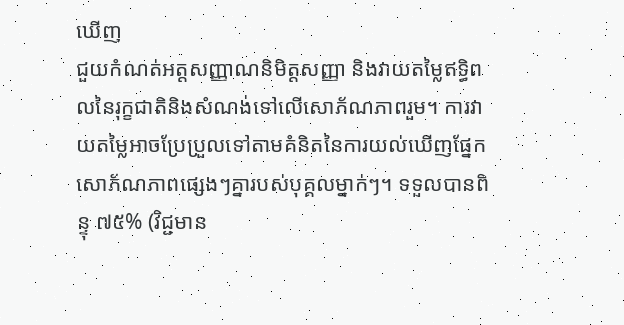ឃើញ
ជួយកំណត់អត្តសញ្ញាណនិមិត្តសញ្ញា និងវាយតម្លៃឥទ្ធិពលនៃរុក្ខជាតិនិងសំណង់ទៅលើសោភ័ណភាពរួម។ ការវាយតម្លៃអាចប្រែប្រួលទៅតាមគំនិតនៃការយល់ឃើញផ្នែកសោភ័ណភាពផ្សេងៗគ្នារបស់បុគ្គលម្នាក់ៗ។ ទទួលបានពិន្ទុ ៧៥% (វិជ្ជមាន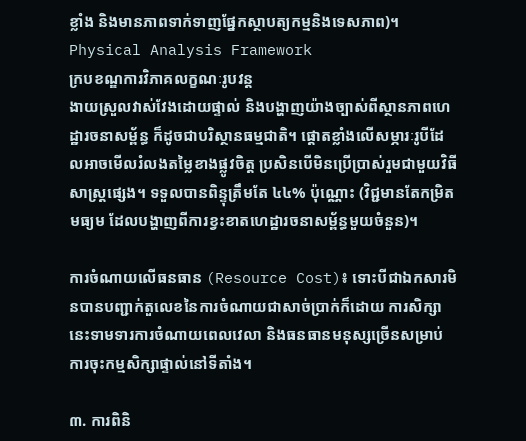ខ្លាំង និងមានភាពទាក់ទាញផ្នែកស្ថាបត្យកម្មនិងទេសភាព)។
Physical Analysis Framework
ក្របខណ្ឌការវិភាគលក្ខណៈរូបវន្ត
ងាយស្រួលវាស់វែងដោយផ្ទាល់ និងបង្ហាញយ៉ាងច្បាស់ពីស្ថានភាពហេដ្ឋារចនាសម្ព័ន្ធ ក៏ដូចជាបរិស្ថានធម្មជាតិ។ ផ្តោតខ្លាំងលើសម្ភារៈរូបីដែលអាចមើលរំលងតម្លៃខាងផ្លូវចិត្ត ប្រសិនបើមិនប្រើប្រាស់រួមជាមួយវិធីសាស្ត្រផ្សេង។ ទទួលបានពិន្ទុត្រឹមតែ ៤៤% ប៉ុណ្ណោះ (វិជ្ជមានតែកម្រិតមធ្យម ដែលបង្ហាញពីការខ្វះខាតហេដ្ឋារចនាសម្ព័ន្ធមួយចំនួន)។

ការចំណាយលើធនធាន (Resource Cost)៖ ទោះបីជាឯកសារមិនបានបញ្ជាក់តួលេខនៃការចំណាយជាសាច់ប្រាក់ក៏ដោយ ការសិក្សានេះទាមទារការចំណាយពេលវេលា និងធនធានមនុស្សច្រើនសម្រាប់ការចុះកម្មសិក្សាផ្ទាល់នៅទីតាំង។

៣. ការពិនិ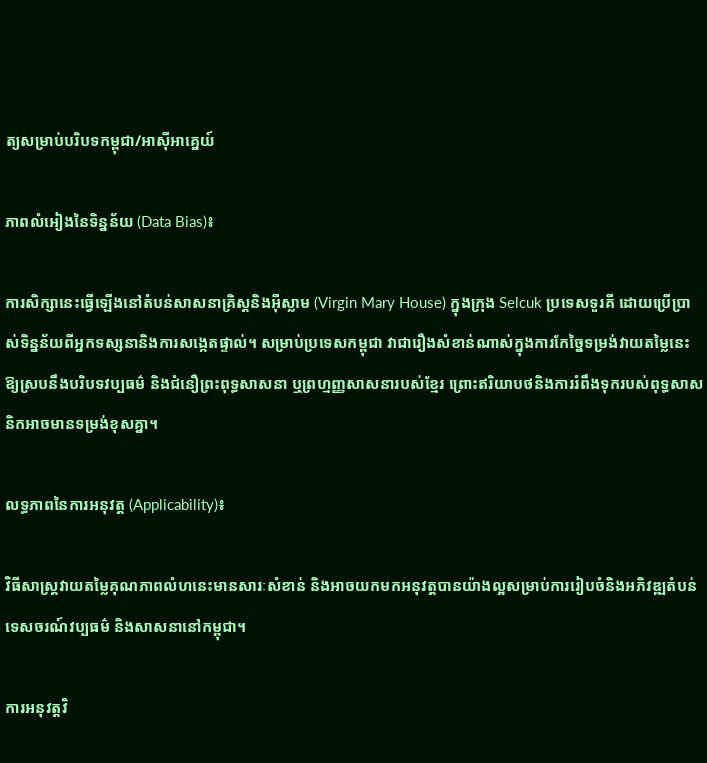ត្យសម្រាប់បរិបទកម្ពុជា/អាស៊ីអាគ្នេយ៍

ភាពលំអៀងនៃទិន្នន័យ (Data Bias)៖

ការសិក្សានេះធ្វើឡើងនៅតំបន់សាសនាគ្រិស្តនិងអ៊ីស្លាម (Virgin Mary House) ក្នុងក្រុង Selcuk ប្រទេសទួរគី ដោយប្រើប្រាស់ទិន្នន័យពីអ្នកទស្សនានិងការសង្កេតផ្ទាល់។ សម្រាប់ប្រទេសកម្ពុជា វាជារឿងសំខាន់ណាស់ក្នុងការកែច្នៃទម្រង់វាយតម្លៃនេះឱ្យស្របនឹងបរិបទវប្បធម៌ និងជំនឿព្រះពុទ្ធសាសនា ឬព្រហ្មញ្ញសាសនារបស់ខ្មែរ ព្រោះឥរិយាបថនិងការរំពឹងទុករបស់ពុទ្ធសាសនិកអាចមានទម្រង់ខុសគ្នា។

លទ្ធភាពនៃការអនុវត្ត (Applicability)៖

វិធីសាស្ត្រវាយតម្លៃគុណភាពលំហនេះមានសារៈសំខាន់ និងអាចយកមកអនុវត្តបានយ៉ាងល្អសម្រាប់ការរៀបចំនិងអភិវឌ្ឍតំបន់ទេសចរណ៍វប្បធម៌ និងសាសនានៅកម្ពុជា។

ការអនុវត្តវិ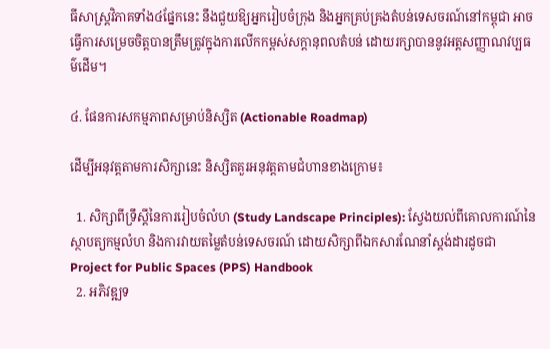ធីសាស្ត្រវិភាគទាំង៤ផ្នែកនេះ នឹងជួយឱ្យអ្នករៀបចំក្រុង និងអ្នកគ្រប់គ្រងតំបន់ទេសចរណ៍នៅកម្ពុជា អាចធ្វើការសម្រេចចិត្តបានត្រឹមត្រូវក្នុងការលើកកម្ពស់សក្តានុពលតំបន់ ដោយរក្សាបាននូវអត្តសញ្ញាណវប្បធម៌ដើម។

៤. ផែនការសកម្មភាពសម្រាប់និស្សិត (Actionable Roadmap)

ដើម្បីអនុវត្តតាមការសិក្សានេះ និស្សិតគួរអនុវត្តតាមជំហានខាងក្រោម៖

  1. សិក្សាពីទ្រឹស្តីនៃការរៀបចំលំហ (Study Landscape Principles): ស្វែងយល់ពីគោលការណ៍នៃស្ថាបត្យកម្មលំហ និងការវាយតម្លៃតំបន់ទេសចរណ៍ ដោយសិក្សាពីឯកសារណែនាំស្តង់ដារដូចជា Project for Public Spaces (PPS) Handbook
  2. អភិវឌ្ឍទ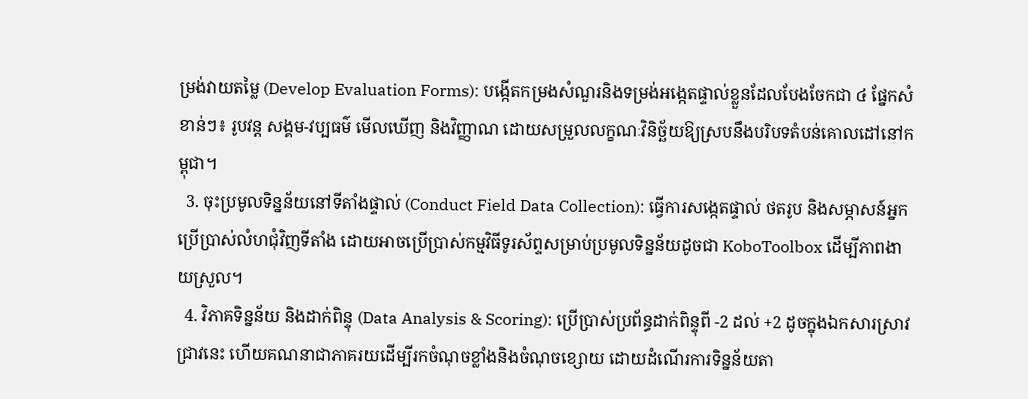ម្រង់វាយតម្លៃ (Develop Evaluation Forms): បង្កើតកម្រងសំណួរនិងទម្រង់អង្កេតផ្ទាល់ខ្លួនដែលបែងចែកជា ៤ ផ្នែកសំខាន់ៗ៖ រូបវន្ត សង្គម-វប្បធម៌ មើលឃើញ និងវិញ្ញាណ ដោយសម្រួលលក្ខណៈវិនិច្ឆ័យឱ្យស្របនឹងបរិបទតំបន់គោលដៅនៅកម្ពុជា។
  3. ចុះប្រមូលទិន្នន័យនៅទីតាំងផ្ទាល់ (Conduct Field Data Collection): ធ្វើការសង្កេតផ្ទាល់ ថតរូប និងសម្ភាសន៍អ្នកប្រើប្រាស់លំហជុំវិញទីតាំង ដោយអាចប្រើប្រាស់កម្មវិធីទូរស័ព្ទសម្រាប់ប្រមូលទិន្នន័យដូចជា KoboToolbox ដើម្បីភាពងាយស្រួល។
  4. វិភាគទិន្នន័យ និងដាក់ពិន្ទុ (Data Analysis & Scoring): ប្រើប្រាស់ប្រព័ន្ធដាក់ពិន្ទុពី -2 ដល់ +2 ដូចក្នុងឯកសារស្រាវជ្រាវនេះ ហើយគណនាជាភាគរយដើម្បីរកចំណុចខ្លាំងនិងចំណុចខ្សោយ ដោយដំណើរការទិន្នន័យតា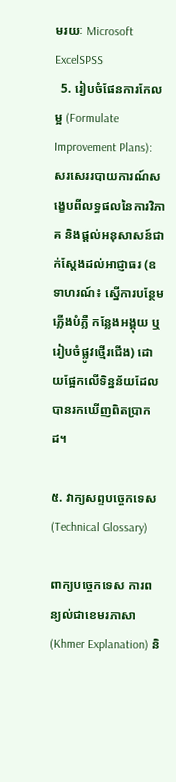មរយៈ Microsoft ExcelSPSS
  5. រៀបចំផែនការកែលម្អ (Formulate Improvement Plans): សរសេររបាយការណ៍សង្ខេបពីលទ្ធផលនៃការវិភាគ និងផ្តល់អនុសាសន៍ជាក់ស្តែងដល់អាជ្ញាធរ (ឧទាហរណ៍៖ ស្នើការបន្ថែមភ្លើងបំភ្លឺ កន្លែងអង្គុយ ឬរៀបចំផ្លូវថ្មើរជើង) ដោយផ្អែកលើទិន្នន័យដែលបានរកឃើញពិតប្រាកដ។

៥. វាក្យសព្ទបច្ចេកទេស (Technical Glossary)

ពាក្យបច្ចេកទេស ការពន្យល់ជាខេមរភាសា (Khmer Explanation) និ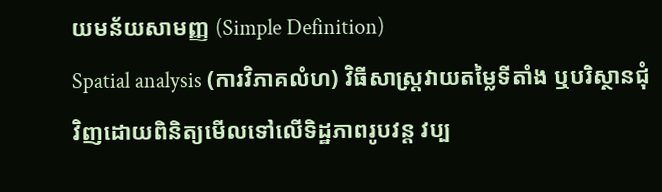យមន័យសាមញ្ញ (Simple Definition)
Spatial analysis (ការវិភាគលំហ) វិធីសាស្ត្រវាយតម្លៃទីតាំង ឬបរិស្ថានជុំវិញដោយពិនិត្យមើលទៅលើទិដ្ឋភាពរូបវន្ត វប្ប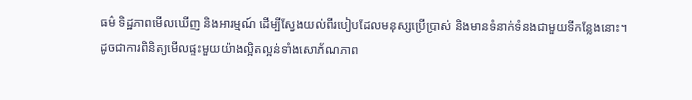ធម៌ ទិដ្ឋភាពមើលឃើញ និងអារម្មណ៍ ដើម្បីស្វែងយល់ពីរបៀបដែលមនុស្សប្រើប្រាស់ និងមានទំនាក់ទំនងជាមួយទីកន្លែងនោះ។ ដូចជាការពិនិត្យមើលផ្ទះមួយយ៉ាងល្អិតល្អន់ទាំងសោភ័ណភាព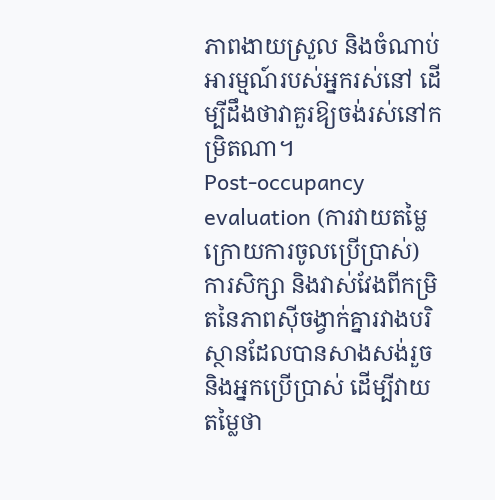ភាពងាយស្រួល និងចំណាប់អារម្មណ៍របស់អ្នករស់នៅ ដើម្បីដឹងថាវាគួរឱ្យចង់រស់នៅកម្រិតណា។
Post-occupancy evaluation (ការវាយតម្លៃក្រោយការចូលប្រើប្រាស់) ការសិក្សា និងវាស់វែងពីកម្រិតនៃភាពស៊ីចង្វាក់គ្នារវាងបរិស្ថានដែលបានសាងសង់រួច និងអ្នកប្រើប្រាស់ ដើម្បីវាយតម្លៃថា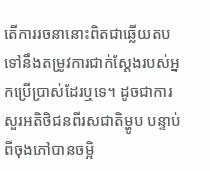តើការរចនានោះពិតជាឆ្លើយតបទៅនឹងតម្រូវការជាក់ស្តែងរបស់អ្នកប្រើប្រាស់ដែរឬទេ។ ដូចជាការសួរអតិថិជនពីរសជាតិម្ហូប បន្ទាប់ពីចុងភៅបានចម្អិ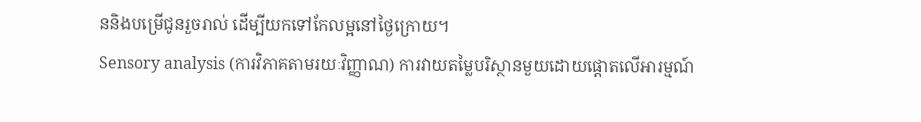ននិងបម្រើជូនរួចរាល់ ដើម្បីយកទៅកែលម្អនៅថ្ងៃក្រោយ។
Sensory analysis (ការវិភាគតាមរយៈវិញ្ញាណ) ការវាយតម្លៃបរិស្ថានមួយដោយផ្តោតលើអារម្មណ៍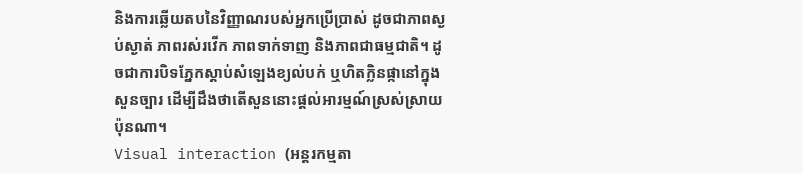និងការឆ្លើយតបនៃវិញ្ញាណរបស់អ្នកប្រើប្រាស់ ដូចជាភាពស្ងប់ស្ងាត់ ភាពរស់រវើក ភាពទាក់ទាញ និងភាពជាធម្មជាតិ។ ដូចជាការបិទភ្នែកស្តាប់សំឡេងខ្យល់បក់ ឬហិតក្លិនផ្កានៅក្នុងសួនច្បារ ដើម្បីដឹងថាតើសួននោះផ្តល់អារម្មណ៍ស្រស់ស្រាយប៉ុនណា។
Visual interaction (អន្តរកម្មតា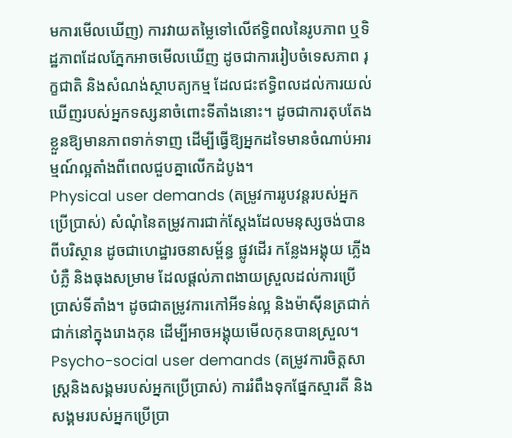មការមើលឃើញ) ការវាយតម្លៃទៅលើឥទ្ធិពលនៃរូបភាព ឬទិដ្ឋភាពដែលភ្នែកអាចមើលឃើញ ដូចជាការរៀបចំទេសភាព រុក្ខជាតិ និងសំណង់ស្ថាបត្យកម្ម ដែលជះឥទ្ធិពលដល់ការយល់ឃើញរបស់អ្នកទស្សនាចំពោះទីតាំងនោះ។ ដូចជាការតុបតែងខ្លួនឱ្យមានភាពទាក់ទាញ ដើម្បីធ្វើឱ្យអ្នកដទៃមានចំណាប់អារម្មណ៍ល្អតាំងពីពេលជួបគ្នាលើកដំបូង។
Physical user demands (តម្រូវការរូបវន្តរបស់អ្នកប្រើប្រាស់) សំណុំនៃតម្រូវការជាក់ស្តែងដែលមនុស្សចង់បានពីបរិស្ថាន ដូចជាហេដ្ឋារចនាសម្ព័ន្ធ ផ្លូវដើរ កន្លែងអង្គុយ ភ្លើងបំភ្លឺ និងធុងសម្រាម ដែលផ្តល់ភាពងាយស្រួលដល់ការប្រើប្រាស់ទីតាំង។ ដូចជាតម្រូវការកៅអីទន់ល្អ និងម៉ាស៊ីនត្រជាក់ជាក់នៅក្នុងរោងកុន ដើម្បីអាចអង្គុយមើលកុនបានស្រួល។
Psycho-social user demands (តម្រូវការចិត្តសាស្ត្រនិងសង្គមរបស់អ្នកប្រើប្រាស់) ការរំពឹងទុកផ្នែកស្មារតី និងសង្គមរបស់អ្នកប្រើប្រា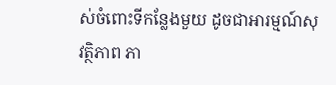ស់ចំពោះទីកន្លែងមួយ ដូចជាអារម្មណ៍សុវត្ថិភាព ភា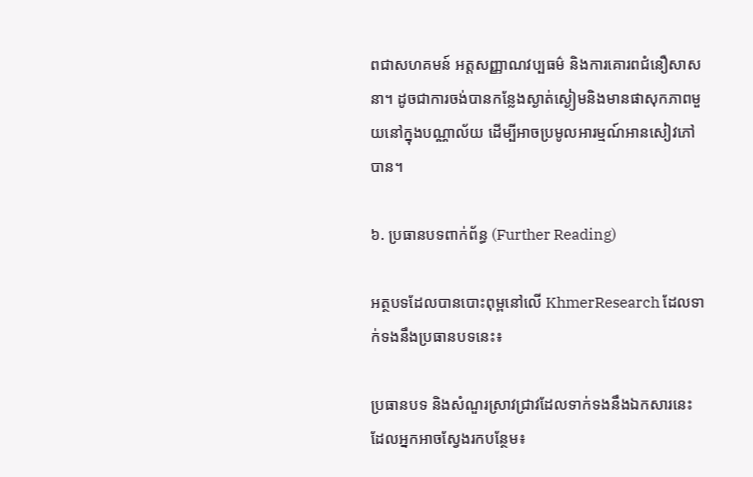ពជាសហគមន៍ អត្តសញ្ញាណវប្បធម៌ និងការគោរពជំនឿសាសនា។ ដូចជាការចង់បានកន្លែងស្ងាត់ស្ងៀមនិងមានផាសុកភាពមួយនៅក្នុងបណ្ណាល័យ ដើម្បីអាចប្រមូលអារម្មណ៍អានសៀវភៅបាន។

៦. ប្រធានបទពាក់ព័ន្ធ (Further Reading)

អត្ថបទដែលបានបោះពុម្ពនៅលើ KhmerResearch ដែលទាក់ទងនឹងប្រធានបទនេះ៖

ប្រធានបទ និងសំណួរស្រាវជ្រាវដែលទាក់ទងនឹងឯកសារនេះ ដែលអ្នកអាចស្វែងរកបន្ថែម៖